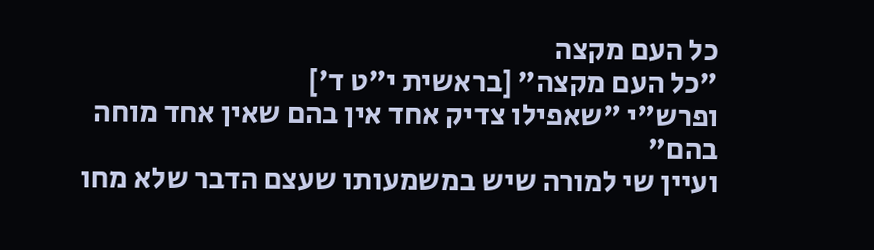כל העם מקצה
"כל העם מקצה" [בראשית י"ט ד']
ופרש"י "שאפילו צדיק אחד אין בהם שאין אחד מוחה בהם"
ועיין שי למורה שיש במשמעותו שעצם הדבר שלא מחו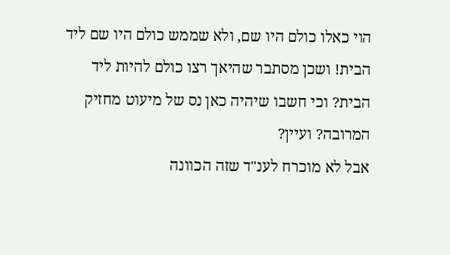הוי כאלו כולם היו שם, ולא שממש כולם היו שם ליד הבית! ושכן מסתבר שהיאך רצו כולם להיות ליד הבית? וכי חשבו שיהיה כאן נס של מיעוט מחזיק המרובה? ועיין?
אבל לא מוכרח לענ"ד שזה הכוונה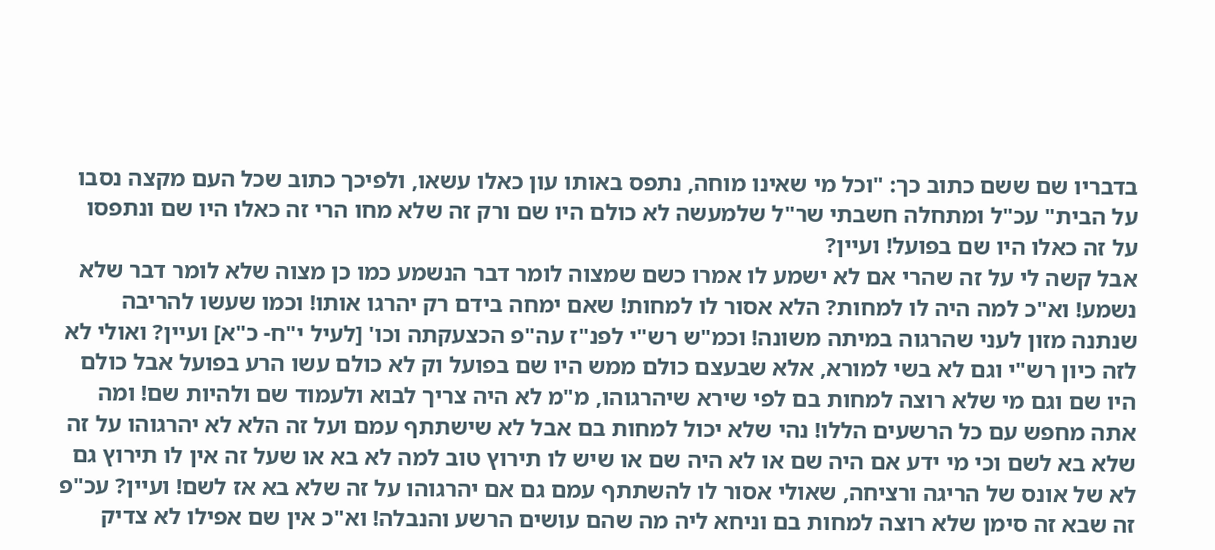בדבריו שם ששם כתוב כך: "וכל מי שאינו מוחה, נתפס באותו עון כאלו עשאו, ולפיכך כתוב שכל העם מקצה נסבו על הבית" עכ"ל ומתחלה חשבתי שר"ל שלמעשה לא כולם היו שם ורק זה שלא מחו הרי זה כאלו היו שם ונתפסו על זה כאלו היו שם בפועל! ועיין?
אבל קשה לי על זה שהרי אם לא ישמע לו אמרו כשם שמצוה לומר דבר הנשמע כמו כן מצוה שלא לומר דבר שלא נשמע! וא"כ למה היה לו למחות? הלא אסור לו למחות! שאם ימחה בידם רק יהרגו אותו! וכמו שעשו להריבה שנתנה מזון לעני שהרגוה במיתה משונה! וכמ"ש רש"י לפנ"ז עה"פ הכצעקתה וכו' [לעיל י"ח- כ"א] ועיין? ואולי לא לזה כיון רש"י וגם לא בשי למורא, אלא שבעצם כולם ממש היו שם בפועל וק לא כולם עשו הרע בפועל אבל כולם היו שם וגם מי שלא רוצה למחות בם לפי שירא שיהרגוהו, מ"מ לא היה צריך לבוא ולעמוד שם ולהיות שם! ומה אתה מחפש עם כל הרשעים הללו! נהי שלא יכול למחות בם אבל לא שישתתף עמם ועל זה הלא לא יהרגוהו על זה שלא בא לשם וכי מי ידע אם היה שם או לא היה שם או שיש לו תירוץ טוב למה לא בא או שעל זה אין לו תירוץ גם לא של אונס של הריגה ורציחה, שאולי אסור לו להשתתף עמם גם אם יהרגוהו על זה שלא בא אז לשם! ועיין? עכ"פ זה שבא זה סימן שלא רוצה למחות בם וניחא ליה מה שהם עושים הרשע והנבלה! וא"כ אין שם אפילו לא צדיק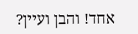אחד! והבן ועיין?